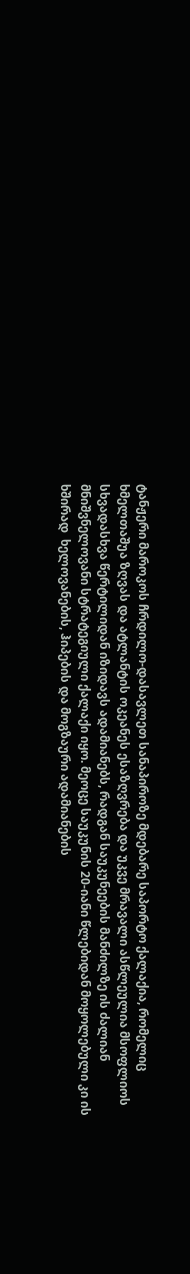ტანჟერი მაროკოს ჩრდილო-დასავლეთ სანაპიროზე მდებარე საპორტო ქალაქია, რომელიც ხმელთაშუა ზღვას და ატლანტის ოკეანეს ესაზღვრება და უკვე მრავალი ასწლეულია მსოფლიოს სხვადასხვა წერტილიდან იზიდავს ადამიანებს, რადგან საუკუნეების მანძილზე ის ძალიან მნიშვნელოვანი სტრატეგიული ქალაქი იყო. მეოცე საუკუნის 20-იანი წლებიდან მოყოლებული კი ის ხშირად  ხელოვანების, ჰიპების და მოგზაური ადამიანების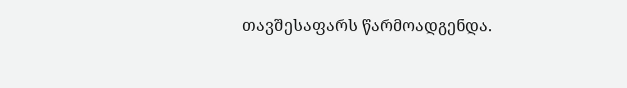თავშესაფარს წარმოადგენდა.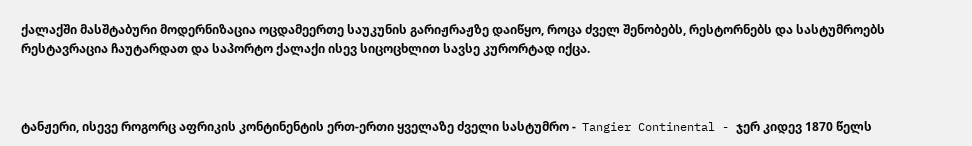ქალაქში მასშტაბური მოდერნიზაცია ოცდამეერთე საუკუნის გარიჟრაჟზე დაიწყო, როცა ძველ შენობებს, რესტორნებს და სასტუმროებს რესტავრაცია ჩაუტარდათ და საპორტო ქალაქი ისევ სიცოცხლით სავსე კურორტად იქცა.



ტანჟერი, ისევე როგორც აფრიკის კონტინენტის ერთ-ერთი ყველაზე ძველი სასტუმრო -  Tangier Continental - ჯერ კიდევ 1870 წელს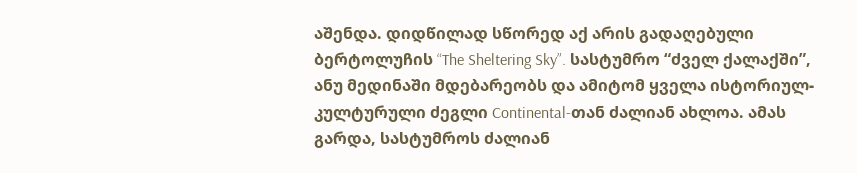აშენდა. დიდწილად სწორედ აქ არის გადაღებული ბერტოლუჩის “The Sheltering Sky”. სასტუმრო “ძველ ქალაქში”, ანუ მედინაში მდებარეობს და ამიტომ ყველა ისტორიულ-კულტურული ძეგლი Continental-თან ძალიან ახლოა. ამას გარდა, სასტუმროს ძალიან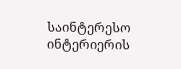საინტერესო ინტერიერის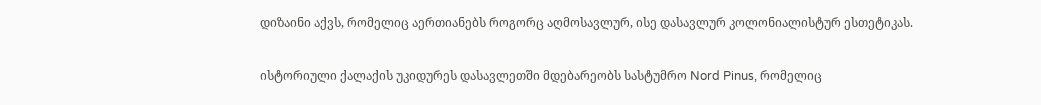დიზაინი აქვს, რომელიც აერთიანებს როგორც აღმოსავლურ, ისე დასავლურ კოლონიალისტურ ესთეტიკას.

ისტორიული ქალაქის უკიდურეს დასავლეთში მდებარეობს სასტუმრო Nord Pinus, რომელიც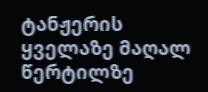ტანჟერის ყველაზე მაღალ წერტილზე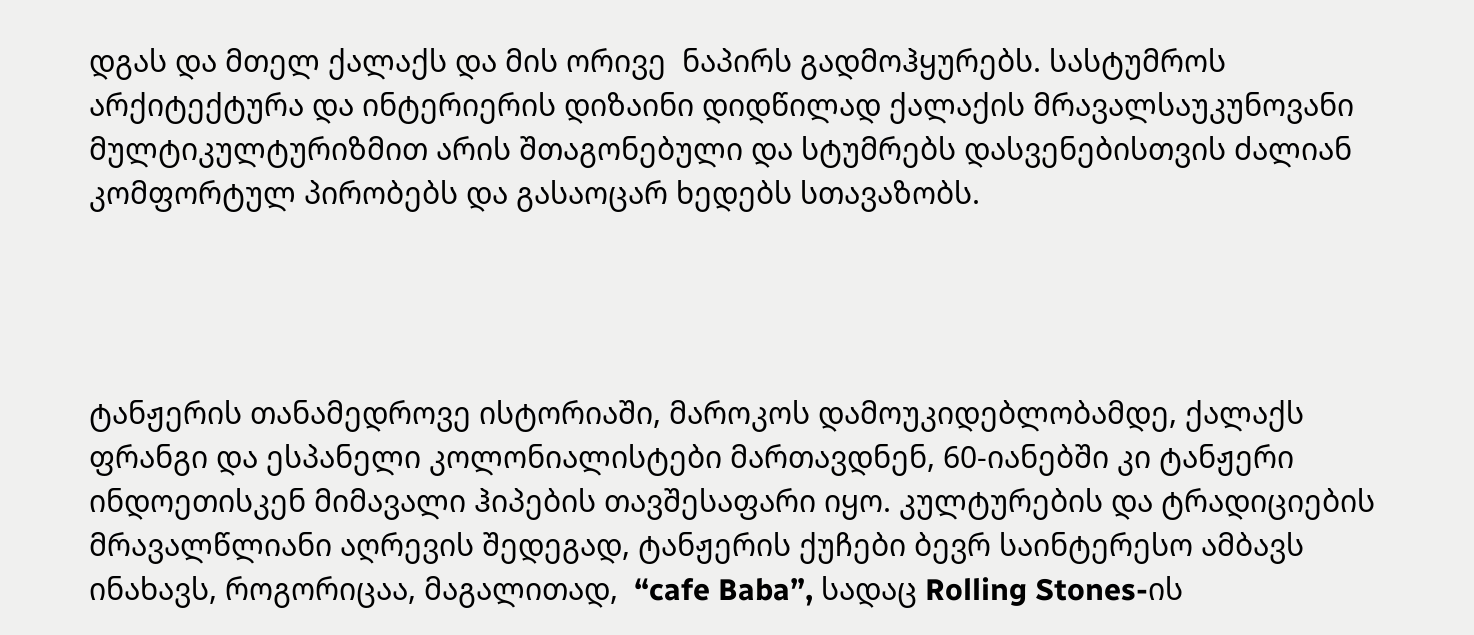დგას და მთელ ქალაქს და მის ორივე  ნაპირს გადმოჰყურებს. სასტუმროს არქიტექტურა და ინტერიერის დიზაინი დიდწილად ქალაქის მრავალსაუკუნოვანი მულტიკულტურიზმით არის შთაგონებული და სტუმრებს დასვენებისთვის ძალიან კომფორტულ პირობებს და გასაოცარ ხედებს სთავაზობს.




ტანჟერის თანამედროვე ისტორიაში, მაროკოს დამოუკიდებლობამდე, ქალაქს ფრანგი და ესპანელი კოლონიალისტები მართავდნენ, 60-იანებში კი ტანჟერი ინდოეთისკენ მიმავალი ჰიპების თავშესაფარი იყო. კულტურების და ტრადიციების მრავალწლიანი აღრევის შედეგად, ტანჟერის ქუჩები ბევრ საინტერესო ამბავს ინახავს, როგორიცაა, მაგალითად,  “cafe Baba”, სადაც Rolling Stones-ის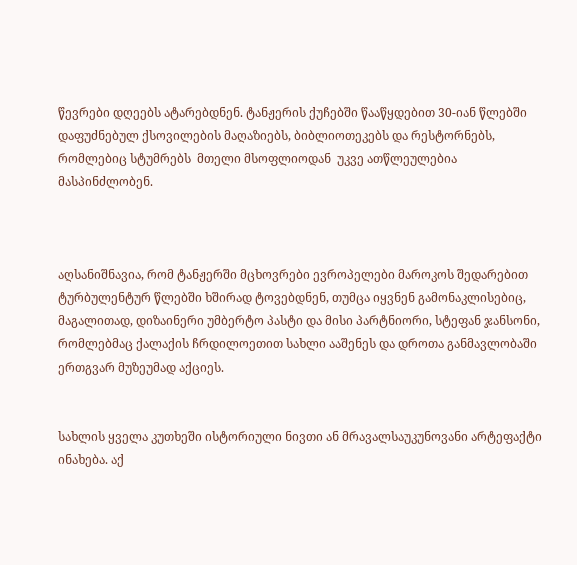წევრები დღეებს ატარებდნენ. ტანჟერის ქუჩებში წააწყდებით 30-იან წლებში დაფუძნებულ ქსოვილების მაღაზიებს, ბიბლიოთეკებს და რესტორნებს, რომლებიც სტუმრებს  მთელი მსოფლიოდან  უკვე ათწლეულებია მასპინძლობენ.



აღსანიშნავია, რომ ტანჟერში მცხოვრები ევროპელები მაროკოს შედარებით ტურბულენტურ წლებში ხშირად ტოვებდნენ, თუმცა იყვნენ გამონაკლისებიც, მაგალითად, დიზაინერი უმბერტო პასტი და მისი პარტნიორი, სტეფან ჯანსონი, რომლებმაც ქალაქის ჩრდილოეთით სახლი ააშენეს და დროთა განმავლობაში ერთგვარ მუზეუმად აქციეს.


სახლის ყველა კუთხეში ისტორიული ნივთი ან მრავალსაუკუნოვანი არტეფაქტი ინახება. აქ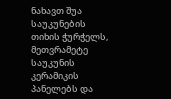ნახავთ შუა საუკუნების თიხის ჭურჭელს, მეთვრამეტე საუკუნის კერამიკის პანელებს და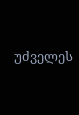უძველეს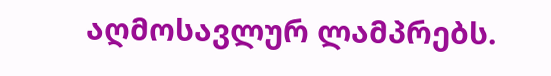აღმოსავლურ ლამპრებს.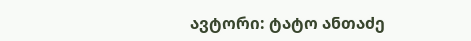ავტორი: ტატო ანთაძე